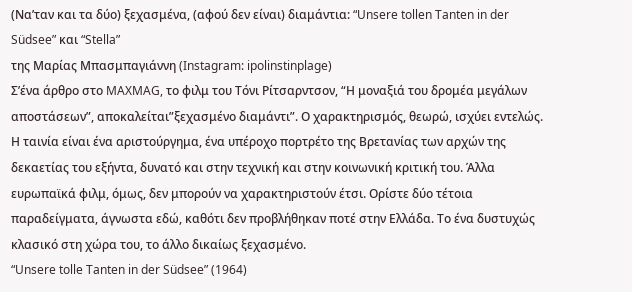(Να’ταν και τα δύο) ξεχασμένα, (αφού δεν είναι) διαμάντια: “Unsere tollen Tanten in der Südsee” και “Stella”
της Μαρίας Μπασμπαγιάννη (Instagram: ipolinstinplage)
Σ’ένα άρθρο στο MAXMAG, το φιλμ του Τόνι Ρίτσαρντσον, “Η μοναξιά του δρομέα μεγάλων αποστάσεων”, αποκαλείται”ξεχασμένο διαμάντι”. Ο χαρακτηρισμός, θεωρώ, ισχύει εντελώς. Η ταινία είναι ένα αριστούργημα, ένα υπέροχο πορτρέτο της Βρετανίας των αρχών της δεκαετίας του εξήντα, δυνατό και στην τεχνική και στην κοινωνική κριτική του. Άλλα ευρωπαϊκά φιλμ, όμως, δεν μπορούν να χαρακτηριστούν έτσι. Ορίστε δύο τέτοια παραδείγματα, άγνωστα εδώ, καθότι δεν προβλήθηκαν ποτέ στην Ελλάδα. Το ένα δυστυχώς κλασικό στη χώρα του, το άλλο δικαίως ξεχασμένο.
“Unsere tolle Tanten in der Südsee” (1964)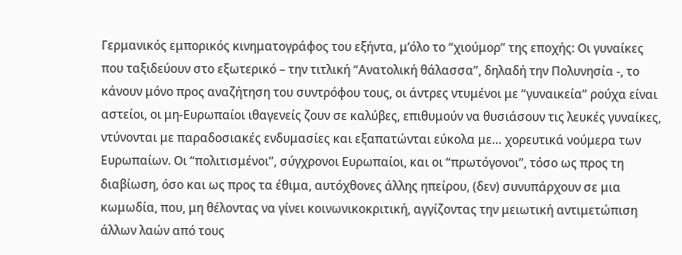Γερμανικός εμπορικός κινηματογράφος του εξήντα, μ’όλο το “χιούμορ” της εποχής: Οι γυναίκες που ταξιδεύουν στο εξωτερικό – την τιτλική “Ανατολική θάλασσα”, δηλαδή την Πολυνησία -, το κάνουν μόνο προς αναζήτηση του συντρόφου τους, οι άντρες ντυμένοι με “γυναικεία” ρούχα είναι αστείοι, οι μη-Ευρωπαίοι ιθαγενείς ζουν σε καλύβες, επιθυμούν να θυσιάσουν τις λευκές γυναίκες, ντύνονται με παραδοσιακές ενδυμασίες και εξαπατώνται εύκολα με… χορευτικά νούμερα των Ευρωπαίων. Οι “πολιτισμένοι”, σύγχρονοι Ευρωπαίοι, και οι “πρωτόγονοι”, τόσο ως προς τη διαβίωση, όσο και ως προς τα έθιμα, αυτόχθονες άλλης ηπείρου, (δεν) συνυπάρχουν σε μια κωμωδία, που, μη θέλοντας να γίνει κοινωνικοκριτική, αγγίζοντας την μειωτική αντιμετώπιση άλλων λαών από τους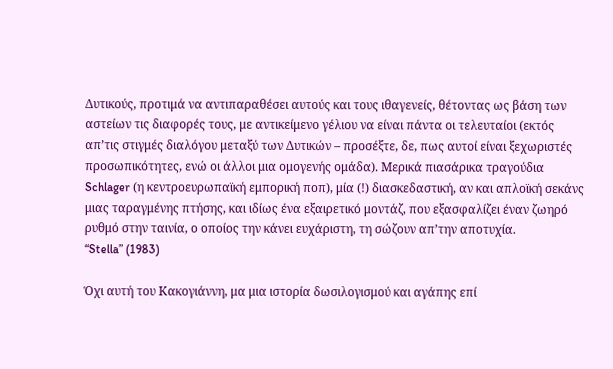Δυτικούς, προτιμά να αντιπαραθέσει αυτούς και τους ιθαγενείς, θέτοντας ως βάση των αστείων τις διαφορές τους, με αντικείμενο γέλιου να είναι πάντα οι τελευταίοι (εκτός απ’τις στιγμές διαλόγου μεταξύ των Δυτικών – προσέξτε, δε, πως αυτοί είναι ξεχωριστές προσωπικότητες, ενώ οι άλλοι μια ομογενής ομάδα). Μερικά πιασάρικα τραγούδια Schlager (η κεντροευρωπαϊκή εμπορική ποπ), μία (!) διασκεδαστική, αν και απλοϊκή σεκάνς μιας ταραγμένης πτήσης, και ιδίως ένα εξαιρετικό μοντάζ, που εξασφαλίζει έναν ζωηρό ρυθμό στην ταινία, ο οποίος την κάνει ευχάριστη, τη σώζουν απ’την αποτυχία.
“Stella” (1983)

Όχι αυτή του Κακογιάννη, μα μια ιστορία δωσιλογισμού και αγάπης επί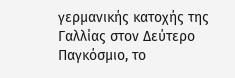γερμανικής κατοχής της Γαλλίας στον Δεύτερο Παγκόσμιο, το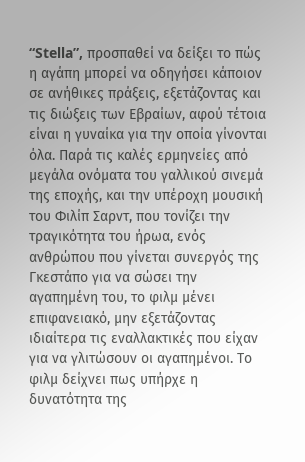“Stella”, προσπαθεί να δείξει το πώς η αγάπη μπορεί να οδηγήσει κάποιον σε ανήθικες πράξεις, εξετάζοντας και τις διώξεις των Εβραίων, αφού τέτοια είναι η γυναίκα για την οποία γίνονται όλα. Παρά τις καλές ερμηνείες από μεγάλα ονόματα του γαλλικού σινεμά της εποχής, και την υπέροχη μουσική του Φιλίπ Σαρντ, που τονίζει την τραγικότητα του ήρωα, ενός ανθρώπου που γίνεται συνεργός της Γκεστάπο για να σώσει την αγαπημένη του, το φιλμ μένει επιφανειακό, μην εξετάζοντας ιδιαίτερα τις εναλλακτικές που είχαν για να γλιτώσουν οι αγαπημένοι. Το φιλμ δείχνει πως υπήρχε η δυνατότητα της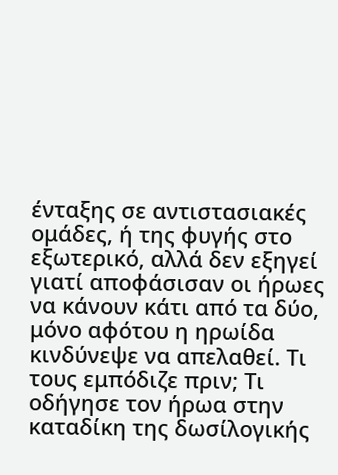ένταξης σε αντιστασιακές ομάδες, ή της φυγής στο εξωτερικό, αλλά δεν εξηγεί γιατί αποφάσισαν οι ήρωες να κάνουν κάτι από τα δύο, μόνο αφότου η ηρωίδα κινδύνεψε να απελαθεί. Τι τους εμπόδιζε πριν; Τι οδήγησε τον ήρωα στην καταδίκη της δωσίλογικής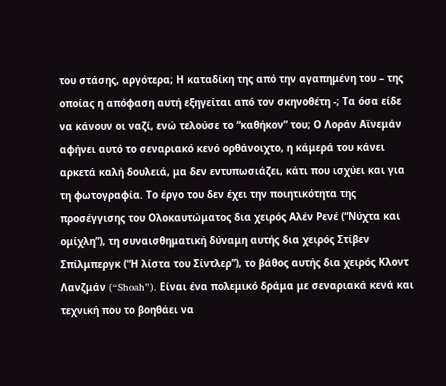του στάσης, αργότερα; Η καταδίκη της από την αγαπημένη του – της οποίας η απόφαση αυτή εξηγείται από τον σκηνοθέτη -; Τα όσα είδε να κάνουν οι ναζί, ενώ τελούσε το “καθήκον” του; Ο Λοράν Αϊνεμάν αφήνει αυτό το σεναριακό κενό ορθάνοιχτο, η κάμερά του κάνει αρκετά καλή δουλειά, μα δεν εντυπωσιάζει, κάτι που ισχύει και για τη φωτογραφία. Το έργο του δεν έχει την ποιητικότητα της προσέγγισης του Ολοκαυτώματος δια χειρός Αλέν Ρενέ (“Νύχτα και ομίχλη”), τη συναισθηματική δύναμη αυτής δια χειρός Στίβεν Σπίλμπεργκ (“Η λίστα του Σίντλερ”), το βάθος αυτής δια χειρός Κλοντ Λανζμάν (“Shoah”). Είναι ένα πολεμικό δράμα με σεναριακά κενά και τεχνική που το βοηθάει να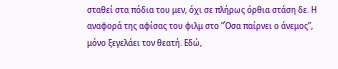σταθεί στα πόδια του μεν, όχι σε πλήρως όρθια στάση δε. Η αναφορά της αφίσας του φιλμ στο “Όσα παίρνει ο άνεμος”, μόνο ξεγελάει τον θεατή. Εδώ,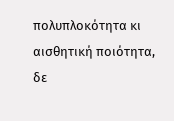πολυπλοκότητα κι αισθητική ποιότητα, δε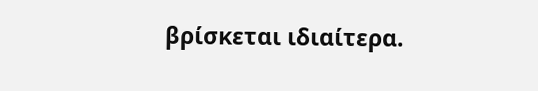βρίσκεται ιδιαίτερα.